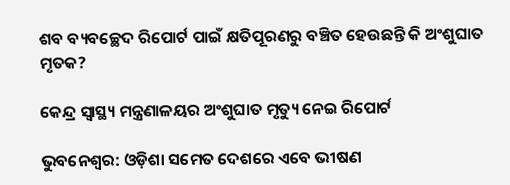ଶବ ବ୍ୟବଚ୍ଛେଦ ରିପୋର୍ଟ ପାଇଁ କ୍ଷତିପୂରଣରୁ ବଞ୍ଚିତ ହେଉଛନ୍ତି କି ଅଂଶୁଘାତ ମୃତକ?

କେନ୍ଦ୍ର ସ୍ବାସ୍ଥ୍ୟ ମନ୍ତ୍ରଣାଳୟର ଅଂଶୁଘାତ ମୃତ୍ୟୁ ନେଇ ରିପୋର୍ଟ

ଭୁବନେଶ୍ବର: ଓଡ଼ିଶା ସମେତ ଦେଶରେ ଏବେ ଭୀଷଣ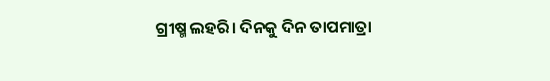ଗ୍ରୀଷ୍ମ ଲହରି। ଦିନକୁ ଦିନ ତାପମାତ୍ରା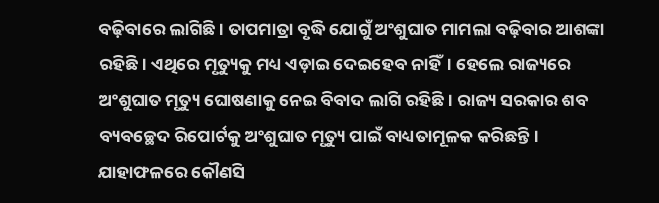ବଢ଼ିବାରେ ଲାଗିଛି। ତାପମାତ୍ରା ବୃଦ୍ଧି ଯୋଗୁଁ ଅଂଶୁଘାତ ମାମଲା ବଢ଼ିବାର ଆଶଙ୍କା ରହିଛି। ଏଥିରେ ମୃତ୍ୟୁକୁ ମଧ୍ୟ ଏଡ଼ାଇ ଦେଇହେବ ନାହିଁ। ହେଲେ ରାଜ୍ୟରେ ଅଂଶୁଘାତ ମୃତ୍ୟୁ ଘୋଷଣାକୁ ନେଇ ବିବାଦ ଲାଗି ରହିଛି। ରାଜ୍ୟ ସରକାର ଶବ ବ୍ୟବଚ୍ଛେଦ ରିପୋର୍ଟକୁ ଅଂଶୁଘାତ ମୃତ୍ୟୁ ପାଇଁ ବାଧ୍ୟତାମୂଳକ କରିଛନ୍ତି। ଯାହାଫଳରେ କୌଣସି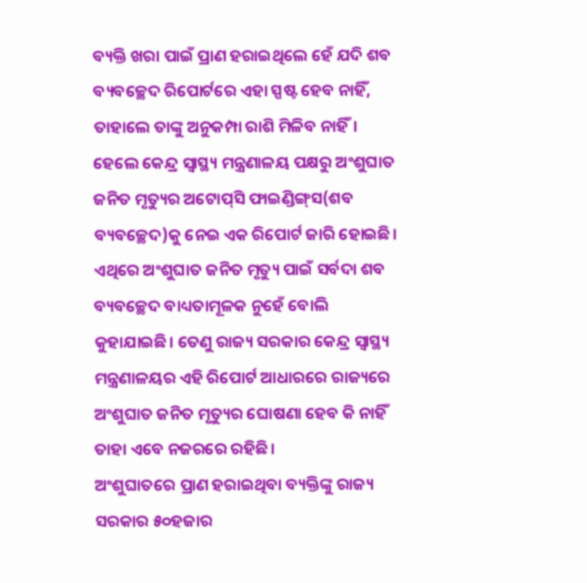ବ୍ୟକ୍ତି ଖରା ପାଇଁ ପ୍ରାଣ ହରାଇଥିଲେ ହେଁ ଯଦି ଶବ ବ୍ୟବଚ୍ଛେଦ ରିପୋର୍ଟରେ ଏହା ସ୍ପଷ୍ଟ ହେବ ନାହିଁ, ତାହାଲେ ତାଙ୍କୁ ଅନୁକମ୍ପା ରାଶି ମିଳିବ ନାହିଁ। ହେଲେ କେନ୍ଦ୍ର ସ୍ବାସ୍ଥ୍ୟ ମନ୍ତ୍ରଣାଳୟ ପକ୍ଷରୁ ଅଂଶୁଘାତ ଜନିତ ମୃତ୍ୟୁର ଅଟୋପ୍‌ସି ଫାଇଣ୍ଡିଙ୍ଗ୍‌ସ(ଶବ ବ୍ୟବଚ୍ଛେଦ)କୁ ନେଇ ଏକ ରିପୋର୍ଟ ଜାରି ହୋଇଛି। ଏଥିରେ ଅଂଶୁଘାତ ଜନିତ ମୃତ୍ୟୁ ପାଇଁ ସର୍ବଦା ଶବ ବ୍ୟବଚ୍ଛେଦ ବାଧ୍ୟତାମୂଳକ ନୁହେଁ ବୋଲି କୁହାଯାଇଛି। ତେଣୁ ରାଜ୍ୟ ସରକାର କେନ୍ଦ୍ର ସ୍ବାସ୍ଥ୍ୟ ମନ୍ତ୍ରଣାଳୟର ଏହି ରିପୋର୍ଟ ଆଧାରରେ ରାଜ୍ୟରେ ଅଂଶୁଘାତ ଜନିତ ମୃତ୍ୟୁର ଘୋଷଣା ହେବ କି ନାହିଁ ତାହା ଏବେ ନଜରରେ ରହିଛି।
ଅଂଶୁଘାତରେ ପ୍ରାଣ ହରାଇଥିବା ବ୍ୟକ୍ତିଙ୍କୁ ରାଜ୍ୟ ସରକାର ୫୦ହଜାର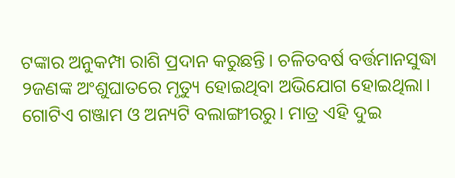ଟଙ୍କାର ଅନୁକମ୍ପା ରାଶି ପ୍ରଦାନ କରୁଛନ୍ତି। ଚଳିତବର୍ଷ ବର୍ତ୍ତମାନସୁଦ୍ଧା ୨ଜଣଙ୍କ ଅଂଶୁଘାତରେ ମୃତ୍ୟୁ ହୋଇଥିବା ଅଭିଯୋଗ ହୋଇଥିଲା। ଗୋଟିଏ ଗଞ୍ଜାମ ଓ ଅନ୍ୟଟି ବଲାଙ୍ଗୀରରୁ। ମାତ୍ର ଏହି ଦୁଇ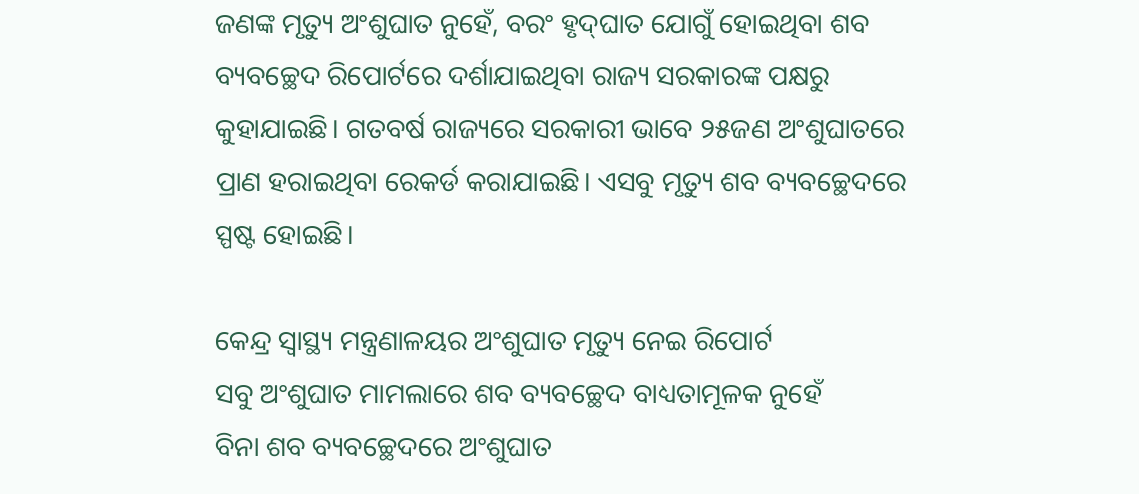ଜଣଙ୍କ ମୃତ୍ୟୁ ଅଂଶୁଘାତ ନୁହେଁ, ବରଂ ହୃଦ୍‌ଘାତ ଯୋଗୁଁ ହୋଇଥିବା ଶବ ବ୍ୟବଚ୍ଛେଦ ରିପୋର୍ଟ‌ରେ ଦର୍ଶାଯାଇଥିବା ରାଜ୍ୟ ସରକାରଙ୍କ ପକ୍ଷରୁ କୁହାଯାଇଛି। ଗତବର୍ଷ ରାଜ୍ୟରେ ସରକାରୀ ଭାବେ ୨୫ଜଣ ଅଂଶୁଘାତରେ ପ୍ରାଣ ହରାଇଥିବା ରେକର୍ଡ କରାଯାଇଛି। ଏସବୁ ମୃତ୍ୟୁ ଶବ ବ୍ୟବଚ୍ଛେଦରେ ସ୍ପଷ୍ଟ ହୋଇଛି।

କେନ୍ଦ୍ର ସ୍ବାସ୍ଥ୍ୟ ମନ୍ତ୍ରଣାଳୟର ଅଂଶୁଘାତ ମୃତ୍ୟୁ ନେଇ ରିପୋର୍ଟ
ସବୁ ଅଂଶୁଘାତ ମାମଲାରେ ଶବ ବ୍ୟବଚ୍ଛେଦ ବାଧ୍ୟତାମୂଳକ ନୁହେଁ
ବିନା ଶବ ବ୍ୟବଚ୍ଛେଦରେ ଅଂଶୁଘାତ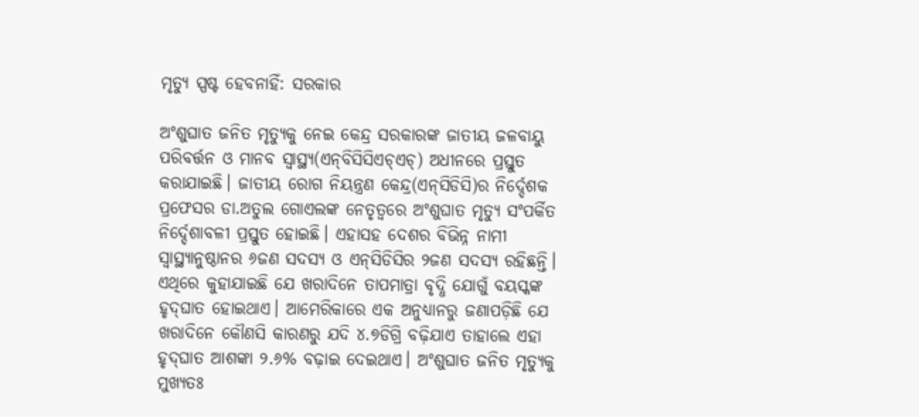ମୃତ୍ୟୁ ସ୍ପଷ୍ଟ ହେବନାହିଁ: ସରକାର

ଅଂଶୁଘାତ ଜନିତ ମୃତ୍ୟୁକୁ ନେଇ କେନ୍ଦ୍ର ସରକାରଙ୍କ ଜାତୀୟ ଜଳବାୟୁ ପରିବର୍ତ୍ତନ ଓ ମାନବ ସ୍ବାସ୍ଥ୍ୟ(ଏନ୍‌ବିସିସିଏଚ୍‌ଏଚ୍‌) ଅଧୀନରେ ପ୍ରସ୍ତୁତ କରାଯାଇଛି। ଜାତୀୟ ରୋଗ ନିୟନ୍ତ୍ରଣ କେନ୍ଦ୍ର(ଏନ୍‌ସିଡିସି)ର ନିର୍ଦ୍ଦେଶକ ପ୍ରଫେସର ଡା.ଅତୁଲ ଗୋଏଲଙ୍କ ନେତୃତ୍ବରେ ଅଂଶୁଘାତ ମୃତ୍ୟୁ ସଂପର୍କିତ ନିର୍ଦ୍ଦେଶାବଳୀ ପ୍ରସ୍ତୁତ ହୋଇଛି। ଏହାସହ ଦେଶର ବିଭିନ୍ନ ନାମୀ ସ୍ବାସ୍ଥ୍ୟାନୁଷ୍ଠାନର ୬ଜଣ ସଦସ୍ୟ ଓ ଏନ୍‌ସିଡିସିର ୨ଜଣ ସଦସ୍ୟ ରହିଛନ୍ତି। ଏଥିରେ କୁହାଯାଇଛି ଯେ ଖରାଦିନେ ତାପମାତ୍ରା ବୃଦ୍ଧି ଯୋଗୁଁ ବୟସ୍କଙ୍କ ହୃଦ୍‌ଘାତ ହୋଇଥାଏ। ଆମେରିକାରେ ଏକ ଅନୁଧ୍ୟାନ‌ରୁ ଜଣାପଡ଼ିଛି ଯେ ଖରାଦିନେ କୌଣସି କାରଣରୁ ଯଦି ୪.୭ଡିଗ୍ରି ବଢ଼ିଯାଏ ତାହାଲେ ଏହା ହୃଦ୍‌ଘାତ ଆଶଙ୍କା ୨.୬% ବଢ଼ାଇ ଦେଇଥାଏ। ଅଂଶୁଘାତ ଜନିତ ମୃତ୍ୟୁକୁ ମୁଖ୍ୟତଃ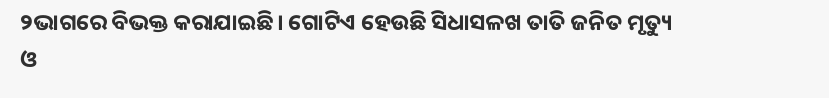୨ଭାଗରେ ବିଭକ୍ତ କରାଯାଇଛି। ଗୋଟିଏ ହେଉଛି ସିଧାସଳଖ ତାତି ଜନିତ ମୃତ୍ୟୁ ଓ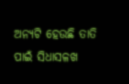ଅନ୍ୟଟି ହେଉଛି ତାତି ପାଇଁ ସିଧାସଳଖ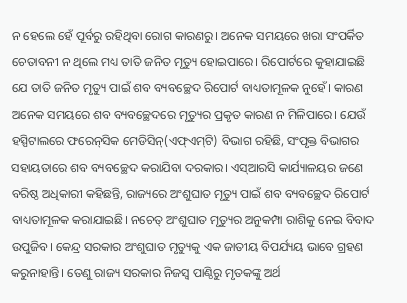ନ ‌ହେଲେ ହେଁ ପୂର୍ବରୁ ରହିଥିବା ରୋଗ କାରଣରୁ। ଅନେକ ସମୟରେ ଖରା ସଂପର୍କିତ ଚେତାବନୀ ନ ଥିଲେ ମଧ୍ୟ ତାତି ଜନିତ ମୃତ୍ୟୁ ହୋଇପାରେ। ରିପୋର୍ଟରେ କୁହାଯାଇଛି ଯେ ତାତି ଜନିତ ମୃତ୍ୟୁ ପାଇଁ ଶବ ବ୍ୟବଚ୍ଛେଦ ରିପୋର୍ଟ ବାଧ୍ୟତାମୂଳକ ନୁହେଁ। କାରଣ ଅନେକ ସମୟରେ ଶବ ବ୍ୟବଚ୍ଛେଦରେ ମୃତ୍ୟୁର ପ୍ରକୃତ କାରଣ ନ ମିଳିପାରେ। ଯେଉଁ ହସ୍ପିଟାଲରେ ଫରେନ୍‌ସିକ ମେଡିସିନ୍‌(ଏଫ୍‌ଏମ୍‌ଟି) ବିଭାଗ ରହିଛି, ସଂପୃକ୍ତ ବିଭାଗର ସହାୟତାରେ ଶବ ବ୍ୟବଚ୍ଛେଦ କରାଯିବା ଦରକାର। ଏସ୍‌ଆରସି କାର୍ଯ୍ୟାଳୟର ଜଣେ ବରିଷ୍ଠ ଅଧିକାରୀ କହିଛନ୍ତି, ରାଜ୍ୟରେ ଅଂଶୁଘାତ ମୃତ୍ୟୁ ପାଇଁ ଶବ ବ୍ୟବଚ୍ଛେଦ ରିପୋର୍ଟ ବାଧ୍ୟତାମୂଳକ କରାଯାଇଛି। ନଚେତ୍ ଅଂଶୁଘାତ ମୃତ୍ୟୁର ଅନୁକମ୍ପା ରାଶିକୁ ନେଇ ବିବାଦ ଉପୁଜିବ। କେନ୍ଦ୍ର ସରକାର ଅଂଶୁଘାତ ମୃତ୍ୟୁକୁ ଏକ ଜାତୀୟ ବିପର୍ଯ୍ୟୟ ଭାବେ ଗ୍ରହଣ କରୁନାହାନ୍ତି। ତେଣୁ ରାଜ୍ୟ ସରକାର ନିଜସ୍ବ ପାଣ୍ଠିରୁ ମୃତକଙ୍କୁ ଅର୍ଥ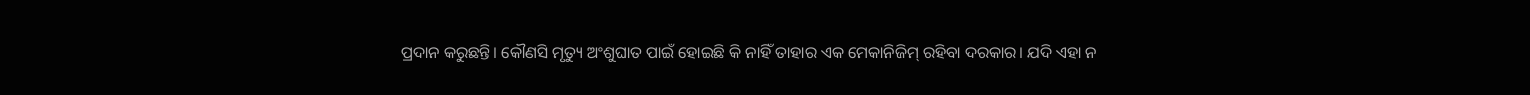ପ୍ରଦାନ କରୁଛନ୍ତି। କୌଣସି ମୃତ୍ୟୁ ଅଂଶୁଘାତ ପାଇଁ ହୋଇଛି କି ନାହିଁ ତାହାର ଏକ ମେକାନିଜିମ୍ ରହିବା ଦରକାର। ଯଦି ଏହା ନ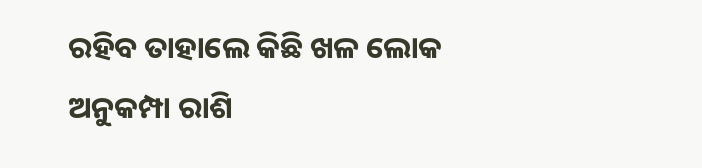ରହିବ ତାହାଲେ କିଛି ଖଳ ଲୋକ ଅନୁକମ୍ପା ରାଶି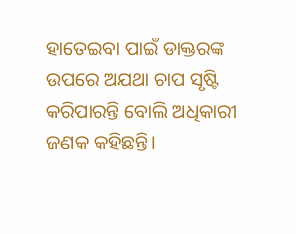ହାତେଇବା ପାଇଁ ଡାକ୍ତରଙ୍କ ଉପରେ ଅଯଥା ଚାପ ସୃଷ୍ଟି କରିପାରନ୍ତି ବୋଲି ଅଧିକାରୀ ଜଣକ କହିଛନ୍ତି।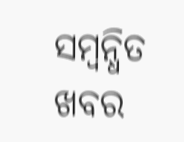ସମ୍ବନ୍ଧିତ ଖବର